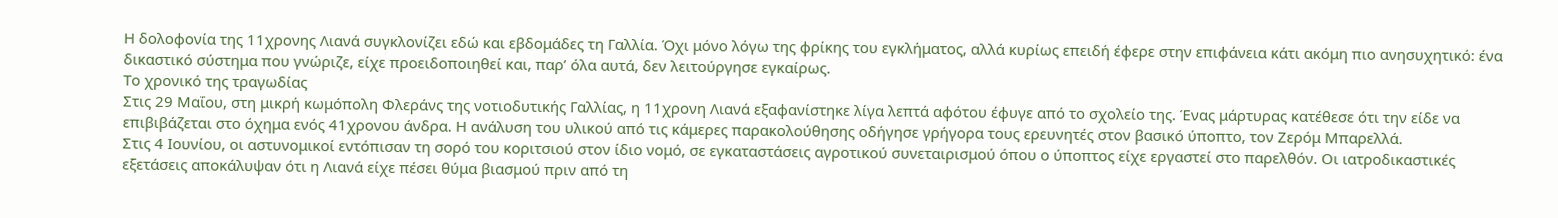Η δολοφονία της 11χρονης Λιανά συγκλονίζει εδώ και εβδομάδες τη Γαλλία. Όχι μόνο λόγω της φρίκης του εγκλήματος, αλλά κυρίως επειδή έφερε στην επιφάνεια κάτι ακόμη πιο ανησυχητικό: ένα δικαστικό σύστημα που γνώριζε, είχε προειδοποιηθεί και, παρ’ όλα αυτά, δεν λειτούργησε εγκαίρως.
Το χρονικό της τραγωδίας
Στις 29 Μαΐου, στη μικρή κωμόπολη Φλεράνς της νοτιοδυτικής Γαλλίας, η 11χρονη Λιανά εξαφανίστηκε λίγα λεπτά αφότου έφυγε από το σχολείο της. Ένας μάρτυρας κατέθεσε ότι την είδε να επιβιβάζεται στο όχημα ενός 41χρονου άνδρα. Η ανάλυση του υλικού από τις κάμερες παρακολούθησης οδήγησε γρήγορα τους ερευνητές στον βασικό ύποπτο, τον Ζερόμ Μπαρελλά.
Στις 4 Ιουνίου, οι αστυνομικοί εντόπισαν τη σορό του κοριτσιού στον ίδιο νομό, σε εγκαταστάσεις αγροτικού συνεταιρισμού όπου ο ύποπτος είχε εργαστεί στο παρελθόν. Οι ιατροδικαστικές εξετάσεις αποκάλυψαν ότι η Λιανά είχε πέσει θύμα βιασμού πριν από τη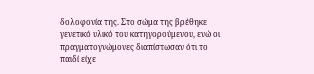δολοφονία της. Στο σώμα της βρέθηκε γενετικό υλικό του κατηγορούμενου, ενώ οι πραγματογνώμονες διαπίστωσαν ότι το παιδί είχε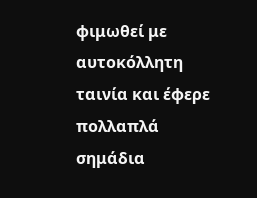φιμωθεί με αυτοκόλλητη ταινία και έφερε πολλαπλά σημάδια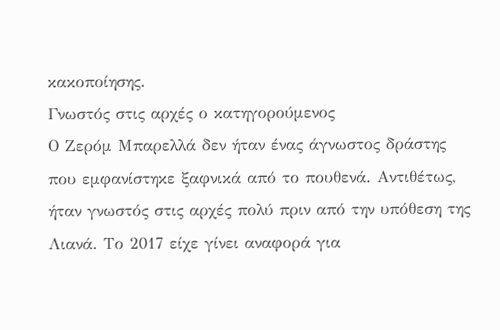κακοποίησης.
Γνωστός στις αρχές ο κατηγορούμενος
Ο Ζερόμ Μπαρελλά δεν ήταν ένας άγνωστος δράστης που εμφανίστηκε ξαφνικά από το πουθενά. Αντιθέτως, ήταν γνωστός στις αρχές πολύ πριν από την υπόθεση της Λιανά. Το 2017 είχε γίνει αναφορά για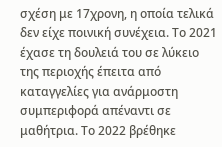σχέση με 17χρονη, η οποία τελικά δεν είχε ποινική συνέχεια. Το 2021 έχασε τη δουλειά του σε λύκειο της περιοχής έπειτα από καταγγελίες για ανάρμοστη συμπεριφορά απέναντι σε μαθήτρια. Το 2022 βρέθηκε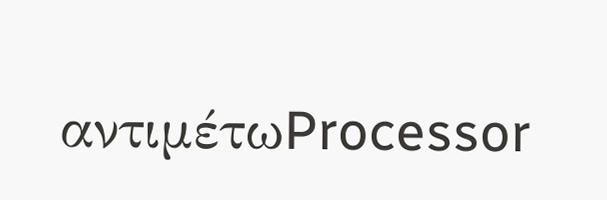αντιμέτωProcessor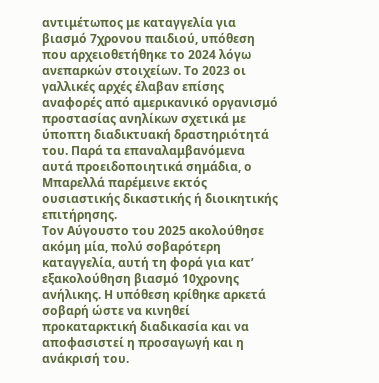αντιμέτωπος με καταγγελία για βιασμό 7χρονου παιδιού, υπόθεση που αρχειοθετήθηκε το 2024 λόγω ανεπαρκών στοιχείων. Το 2023 οι γαλλικές αρχές έλαβαν επίσης αναφορές από αμερικανικό οργανισμό προστασίας ανηλίκων σχετικά με ύποπτη διαδικτυακή δραστηριότητά του. Παρά τα επαναλαμβανόμενα αυτά προειδοποιητικά σημάδια, ο Μπαρελλά παρέμεινε εκτός ουσιαστικής δικαστικής ή διοικητικής επιτήρησης.
Τον Αύγουστο του 2025 ακολούθησε ακόμη μία, πολύ σοβαρότερη καταγγελία, αυτή τη φορά για κατ’ εξακολούθηση βιασμό 10χρονης ανήλικης. Η υπόθεση κρίθηκε αρκετά σοβαρή ώστε να κινηθεί προκαταρκτική διαδικασία και να αποφασιστεί η προσαγωγή και η ανάκρισή του.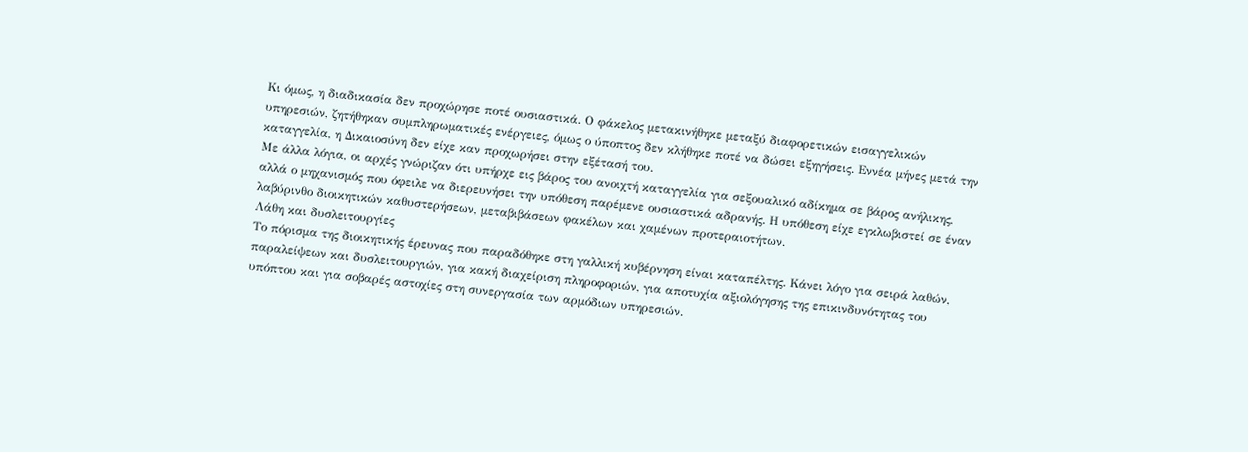Κι όμως, η διαδικασία δεν προχώρησε ποτέ ουσιαστικά. Ο φάκελος μετακινήθηκε μεταξύ διαφορετικών εισαγγελικών υπηρεσιών, ζητήθηκαν συμπληρωματικές ενέργειες, όμως ο ύποπτος δεν κλήθηκε ποτέ να δώσει εξηγήσεις. Εννέα μήνες μετά την καταγγελία, η Δικαιοσύνη δεν είχε καν προχωρήσει στην εξέτασή του.
Με άλλα λόγια, οι αρχές γνώριζαν ότι υπήρχε εις βάρος του ανοιχτή καταγγελία για σεξουαλικό αδίκημα σε βάρος ανήλικης, αλλά ο μηχανισμός που όφειλε να διερευνήσει την υπόθεση παρέμενε ουσιαστικά αδρανής. Η υπόθεση είχε εγκλωβιστεί σε έναν λαβύρινθο διοικητικών καθυστερήσεων, μεταβιβάσεων φακέλων και χαμένων προτεραιοτήτων.
Λάθη και δυσλειτουργίες
Το πόρισμα της διοικητικής έρευνας που παραδόθηκε στη γαλλική κυβέρνηση είναι καταπέλτης. Κάνει λόγο για σειρά λαθών, παραλείψεων και δυσλειτουργιών, για κακή διαχείριση πληροφοριών, για αποτυχία αξιολόγησης της επικινδυνότητας του υπόπτου και για σοβαρές αστοχίες στη συνεργασία των αρμόδιων υπηρεσιών.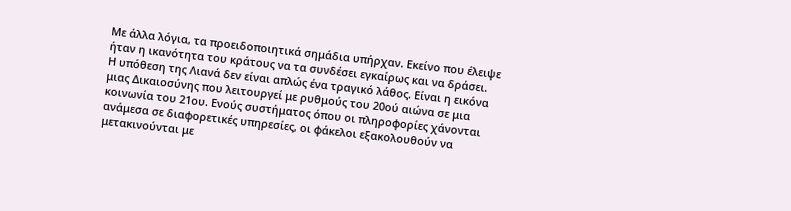Με άλλα λόγια, τα προειδοποιητικά σημάδια υπήρχαν. Εκείνο που έλειψε ήταν η ικανότητα του κράτους να τα συνδέσει εγκαίρως και να δράσει.
Η υπόθεση της Λιανά δεν είναι απλώς ένα τραγικό λάθος. Είναι η εικόνα μιας Δικαιοσύνης που λειτουργεί με ρυθμούς του 20ού αιώνα σε μια κοινωνία του 21ου. Ενούς συστήματος όπου οι πληροφορίες χάνονται ανάμεσα σε διαφορετικές υπηρεσίες, οι φάκελοι εξακολουθούν να μετακινούνται με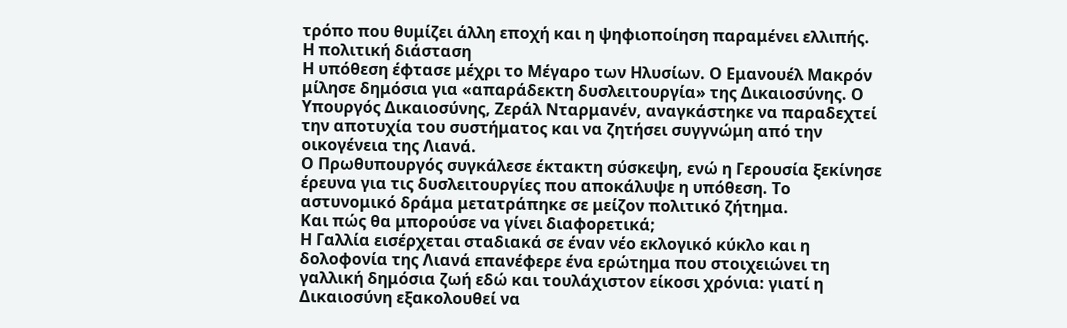τρόπο που θυμίζει άλλη εποχή και η ψηφιοποίηση παραμένει ελλιπής.
Η πολιτική διάσταση
Η υπόθεση έφτασε μέχρι το Μέγαρο των Ηλυσίων. Ο Εμανουέλ Μακρόν μίλησε δημόσια για «απαράδεκτη δυσλειτουργία» της Δικαιοσύνης. Ο Υπουργός Δικαιοσύνης, Ζεράλ Νταρμανέν, αναγκάστηκε να παραδεχτεί την αποτυχία του συστήματος και να ζητήσει συγγνώμη από την οικογένεια της Λιανά.
Ο Πρωθυπουργός συγκάλεσε έκτακτη σύσκεψη, ενώ η Γερουσία ξεκίνησε έρευνα για τις δυσλειτουργίες που αποκάλυψε η υπόθεση. Το αστυνομικό δράμα μετατράπηκε σε μείζον πολιτικό ζήτημα.
Και πώς θα μπορούσε να γίνει διαφορετικά;
Η Γαλλία εισέρχεται σταδιακά σε έναν νέο εκλογικό κύκλο και η δολοφονία της Λιανά επανέφερε ένα ερώτημα που στοιχειώνει τη γαλλική δημόσια ζωή εδώ και τουλάχιστον είκοσι χρόνια: γιατί η Δικαιοσύνη εξακολουθεί να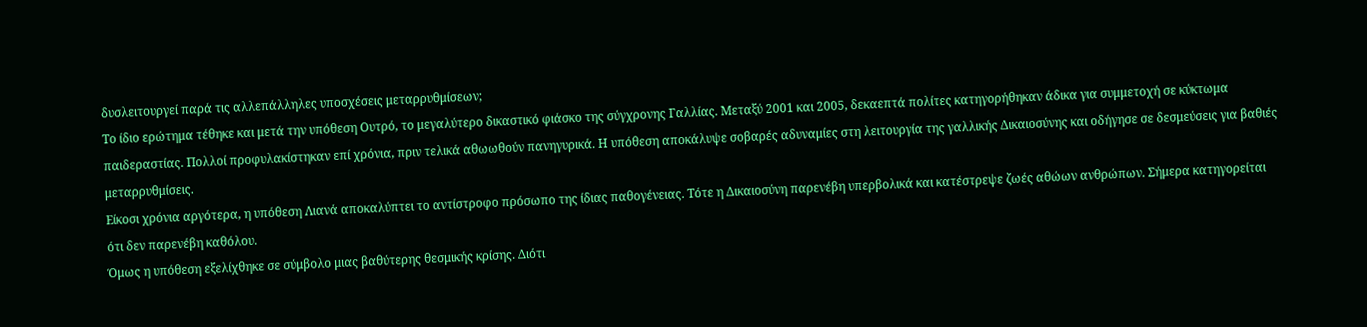δυσλειτουργεί παρά τις αλλεπάλληλες υποσχέσεις μεταρρυθμίσεων;
Το ίδιο ερώτημα τέθηκε και μετά την υπόθεση Ουτρό, το μεγαλύτερο δικαστικό φιάσκο της σύγχρονης Γαλλίας. Μεταξύ 2001 και 2005, δεκαεπτά πολίτες κατηγορήθηκαν άδικα για συμμετοχή σε κύκτωμα παιδεραστίας. Πολλοί προφυλακίστηκαν επί χρόνια, πριν τελικά αθωωθούν πανηγυρικά. Η υπόθεση αποκάλυψε σοβαρές αδυναμίες στη λειτουργία της γαλλικής Δικαιοσύνης και οδήγησε σε δεσμεύσεις για βαθιές μεταρρυθμίσεις.
Είκοσι χρόνια αργότερα, η υπόθεση Λιανά αποκαλύπτει το αντίστροφο πρόσωπο της ίδιας παθογένειας. Τότε η Δικαιοσύνη παρενέβη υπερβολικά και κατέστρεψε ζωές αθώων ανθρώπων. Σήμερα κατηγορείται ότι δεν παρενέβη καθόλου.
Όμως η υπόθεση εξελίχθηκε σε σύμβολο μιας βαθύτερης θεσμικής κρίσης. Διότι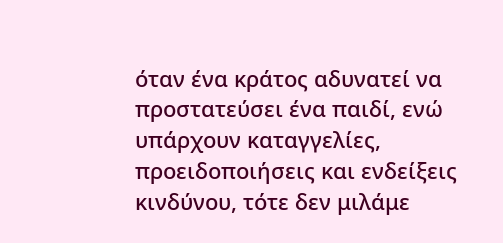όταν ένα κράτος αδυνατεί να προστατεύσει ένα παιδί, ενώ υπάρχουν καταγγελίες, προειδοποιήσεις και ενδείξεις κινδύνου, τότε δεν μιλάμε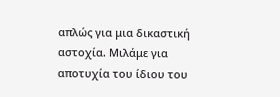απλώς για μια δικαστική αστοχία. Μιλάμε για αποτυχία του ίδιου του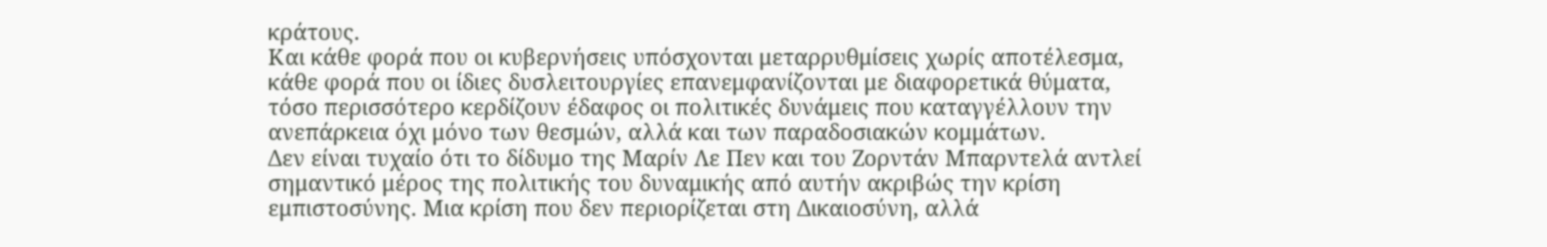κράτους.
Και κάθε φορά που οι κυβερνήσεις υπόσχονται μεταρρυθμίσεις χωρίς αποτέλεσμα, κάθε φορά που οι ίδιες δυσλειτουργίες επανεμφανίζονται με διαφορετικά θύματα, τόσο περισσότερο κερδίζουν έδαφος οι πολιτικές δυνάμεις που καταγγέλλουν την ανεπάρκεια όχι μόνο των θεσμών, αλλά και των παραδοσιακών κομμάτων.
Δεν είναι τυχαίο ότι το δίδυμο της Μαρίν Λε Πεν και του Ζορντάν Μπαρντελά αντλεί σημαντικό μέρος της πολιτικής του δυναμικής από αυτήν ακριβώς την κρίση εμπιστοσύνης. Μια κρίση που δεν περιορίζεται στη Δικαιοσύνη, αλλά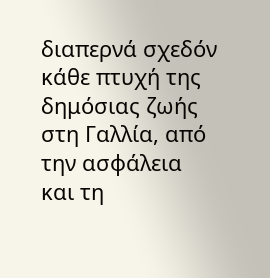διαπερνά σχεδόν κάθε πτυχή της δημόσιας ζωής στη Γαλλία, από την ασφάλεια και τη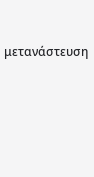μετανάστευση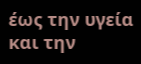έως την υγεία και την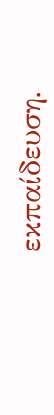εκπαίδευση.